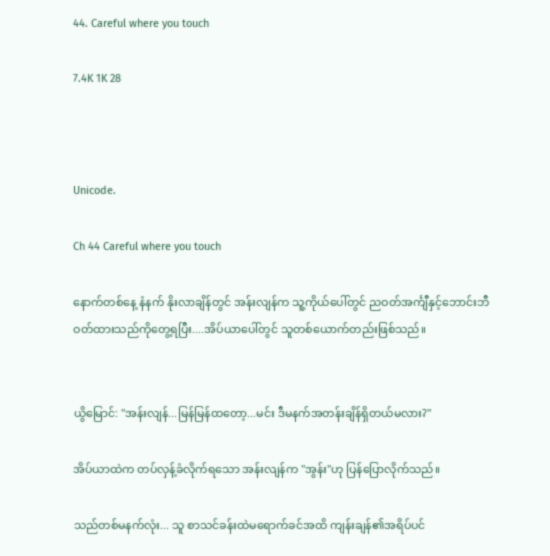44. Careful where you touch

7.4K 1K 28



Unicode.

Ch 44 Careful where you touch

နောက်တစ်နေ့ နံနက် နိုးလာချိန်တွင် အန်းလျန်က သူ့ကိုယ်ပေါ်တွင် ညဝတ်အင်္ကျီနှင့်ဘောင်းဘီဝတ်ထားသည်ကိုတွေ့ရပြီး....အိပ်ယာပေါ်တွင် သူတစ်ယောက်တည်းဖြစ်သည်။


ယွိမြောင်: "အန်းလျန်...မြန်မြန်ထတော့...မင်း ဒီမနက်အတန်းချိန်ရှိတယ်မလား?"

အိပ်ယာထဲက တပ်လှန့်ခံလိုက်ရသော အန်းလျန်က "အွန်း"ဟု ပြန်ပြောလိုက်သည်။

သည်တစ်မနက်လုံး... သူ စာသင်ခန်းထဲမရောက်ခင်အထိ ကျန်းချန်၏အရိပ်ပင်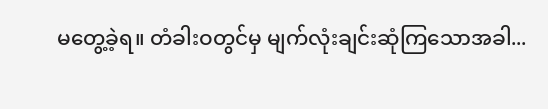မတွေ့ခဲ့ရ။ တံခါးဝတွင်မှ မျက်လုံးချင်းဆုံကြသောအခါ...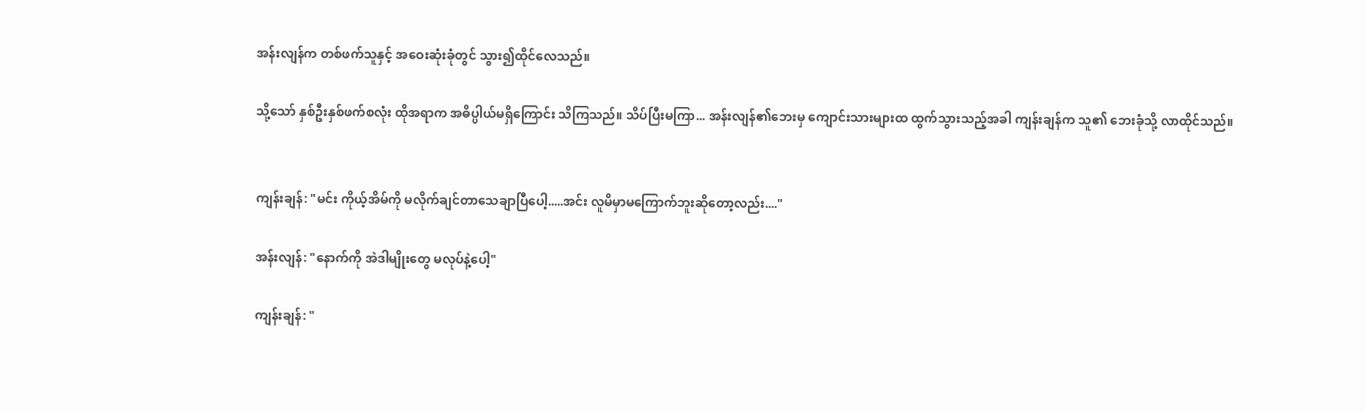အန်းလျန်က တစ်ဖက်သူနှင့် အဝေးဆုံးခုံတွင် သွား၍ထိုင်လေသည်။

သို့သော် နှစ်ဦးနှစ်ဖက်စလုံး ထိုအရာက အဓိပ္ပါယ်မရှိကြောင်း သိကြသည်။ သိပ်ပြီးမကြာ... အန်းလျန်၏ဘေးမှ ကျောင်းသားများထ ထွက်သွားသည့်အခါ ကျန်းချန်က သူ၏ ဘေးခုံသို့ လာထိုင်သည်။


ကျန်းချန်: "မင်း ကိုယ့်အိမ်ကို မလိုက်ချင်တာသေချာပြီပေါ့.....အင်း လူမိမှာမကြောက်ဘူးဆိုတော့လည်း...."

အန်းလျန်: "နောက်ကို အဲဒါမျိုးတွေ မလုပ်နဲ့ပေါ့"

ကျန်းချန်: "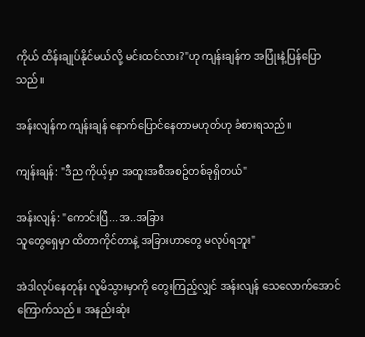ကိုယ် ထိန်းချုပ်နိုင်မယ်လို့ မင်းထင်လား?"ဟု ကျန်းချန်က အပြုံးနဲ့ပြန်ပြောသည်။

အန်းလျန်က ကျန်းချန် နောက်ပြောင်နေတာမဟုတ်ဟု ခံစားရသည်။

ကျန်းချန်: "ဒီည ကိုယ့်မှာ အထူးအစီအစဥ်တစ်ခုရှိတယ်"

အန်းလျန်: "ကောင်းပြီ...အ..အခြား
သူတွေရှေမှာ ထိတာကိုင်တာနဲ့ အခြားဟာတွေ မလုပ်ရဘူး"

အဲဒါလုပ်နေတုန်း လူမိသွားမှာကို တွေးကြည့်လျှင် အန်းလျန် သေလောက်အောင်ကြောက်သည်။ အနည်းဆုံး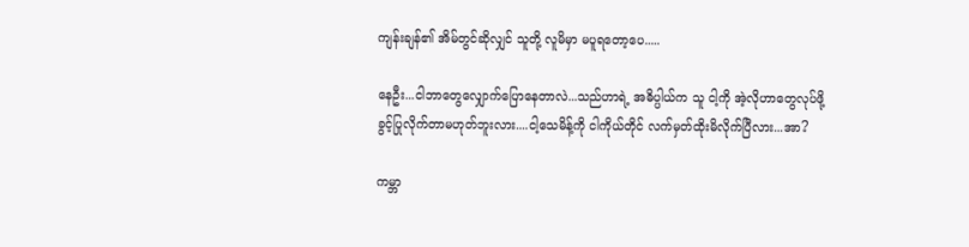ကျန်းချန်၏ အိမ်တွင်ဆိုလျှင် သူတို့ လူမိမှာ မပူရတော့ပေ.....

နေဦး...ငါဘာတွေလျှောက်ပြောနေတာလဲ...သည်ဟာရဲ့ အဓိပ္ပါယ်က သူ ငါ့ကို အဲ့လိုဟာတွေလုပ်ဖို့ ခွင့်ပြုလိုက်တာမဟုတ်ဘူးလား....ငါ့သေမိန့်ကို ငါကိုယ်တိုင် လက်မှတ်ထိုးမိလိုက်ပြီလား...အာ?

ကမ္ဘာ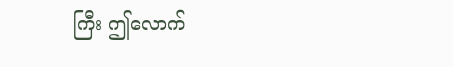ကြီး ဤလောက်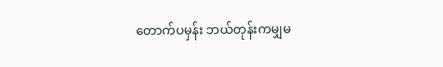တောက်ပမှန်း ဘယ်တုန်းကမျှမ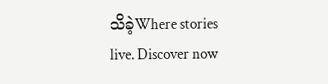သိခဲ့Where stories live. Discover now